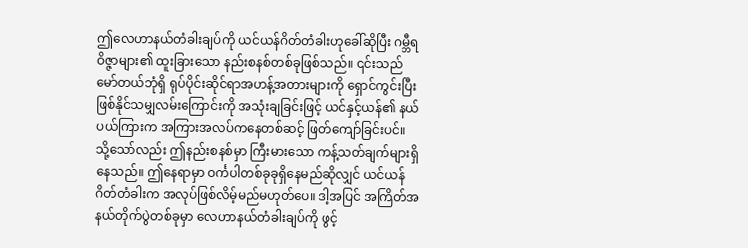ဤလေဟာနယ်တံခါးချပ်ကို ယင်ယန်ဂိတ်တံခါးဟုခေါ်ဆိုပြီး ဂမ္ဘီရဝိဇ္ဇာများ၏ ထူးခြားသော နည်းစနစ်တစ်ခုဖြစ်သည်။ ၎င်းသည် မော်တယ်ဘုံရှိ ရုပ်ပိုင်းဆိုင်ရာအဟန့်အတားများကို ရှောင်ကွင်းပြီး ဖြစ်နိုင်သမျှလမ်းကြောင်းကို အသုံးချခြင်းဖြင့် ယင်နှင့်ယန်၏ နယ်ပယ်ကြားက အကြားအလပ်ကနေတစ်ဆင့် ဖြတ်ကျော်ခြင်းပင်။
သို့သော်လည်း ဤနည်းစနစ်မှာ ကြီးမားသော ကန့်သတ်ချက်များရှိနေသည်။ ဤနေရာမှာ ဝင်္ကပါတစ်ခုခုရှိနေမည်ဆိုလျှင် ယင်ယန်ဂိတ်တံခါးက အလုပ်ဖြစ်လိမ့်မည်မဟုတ်ပေ။ ဒါ့အပြင် အကြိတ်အနယ်တိုက်ပွဲတစ်ခုမှာ လေဟာနယ်တံခါးချပ်ကို ဖွင့်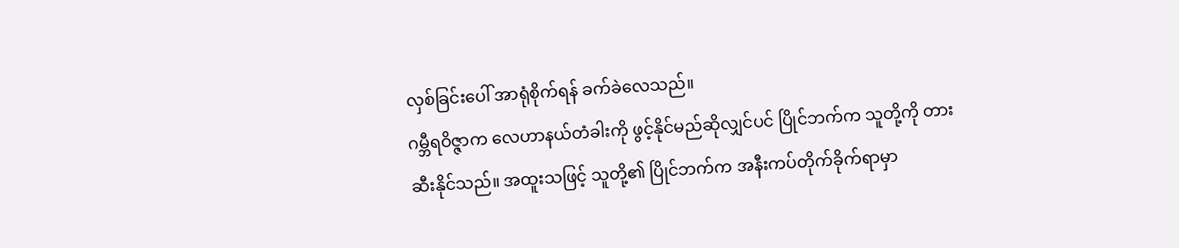လှစ်ခြင်းပေါ် အာရုံစိုက်ရန် ခက်ခဲလေသည်။
ဂမ္ဘီရဝိဇ္ဇာက လေဟာနယ်တံခါးကို ဖွင့်နိုင်မည်ဆိုလျှင်ပင် ပြိုင်ဘက်က သူတို့ကို တားဆီးနိုင်သည်။ အထူးသဖြင့် သူတို့၏ ပြိုင်ဘက်က အနီးကပ်တိုက်ခိုက်ရာမှာ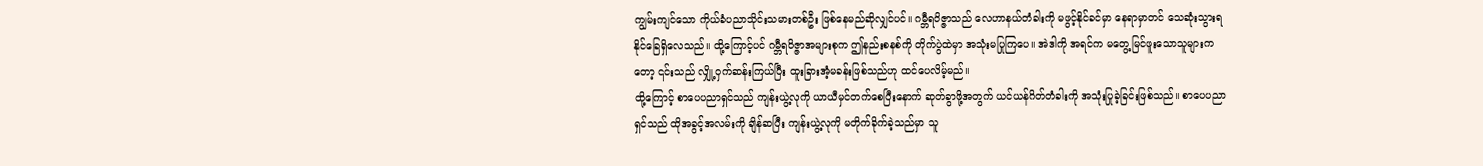ကျွမ်းကျင်သော ကိုယ်ခံပညာသိုင်းသမားတစ်ဦး ဖြစ်နေမည်ဆိုလျှင်ပင်။ ဂမ္ဘီရဝိဇ္ဇာသည် လေဟာနယ်တံခါးကို မဖွင့်နိုင်ခင်မှာ နေရာမှာတင် သေဆုံးသွားရနိုင်ခြေရှိလေသည်။ ထို့ကြောင့်ပင် ဂမ္ဘီရဝိဇ္ဇာအများစုက ဤနည်းစနစ်ကို တိုက်ပွဲထဲမှာ အသုံးမပြုကြပေ။ အဲဒါကို အရင်က မတွေ့မြင်ဖူးသောသူများကတော့ ၎င်းသည် လျှို့ဝှက်ဆန်းကြယ်ပြီး ထူးခြားအံ့မခန်းဖြစ်သည်ဟု ထင်ပေလိမ့်မည်။
ထို့ကြောင့် စာပေပညာရှင်သည် ကျန်းယွဲ့လုကို ယာယီမှင်တက်စေပြီးနောက် ဆုတ်ခွာဖို့အတွက် ယင်ယန်ဂိတ်တံခါးကို အသုံးပြုခဲ့ခြင်းဖြစ်သည်။ စာပေပညာရှင်သည် ထိုအခွင့်အလမ်းကို ချိန်ဆပြီး ကျန်းယွဲ့လုကို မတိုက်ခိုက်ခဲ့သည်မှာ သူ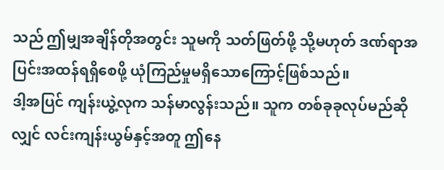သည် ဤမျှအချိန်တိုအတွင်း သူမကို သတ်ဖြတ်ဖို့ သို့မဟုတ် ဒဏ်ရာအပြင်းအထန်ရရှိစေဖို့ ယုံကြည်မှုမရှိသောကြောင့်ဖြစ်သည်။
ဒါ့အပြင် ကျန်းယွဲ့လုက သန်မာလွန်းသည်။ သူက တစ်ခုခုလုပ်မည်ဆိုလျှင် လင်းကျန်းယွမ်နှင့်အတူ ဤနေ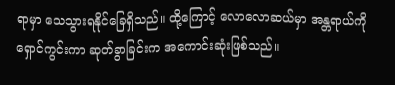ရာမှာ သေသွားရနိုင်ခြေရှိသည်။ ထို့ကြောင့် လောလောဆယ်မှာ အန္တရာယ်ကို ရှောင်ကွင်းကာ ဆုတ်ခွာခြင်းက အကောင်းဆုံးဖြစ်သည်။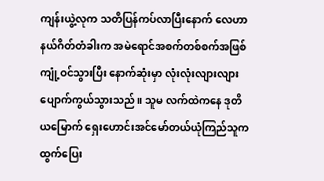ကျန်းယွဲ့လုက သတိပြန်ကပ်လာပြီးနောက် လေဟာနယ်ဂိတ်တံခါးက အမဲရောင်အစက်တစ်စက်အဖြစ် ကျုံ့ဝင်သွားပြီး နောက်ဆုံးမှာ လုံးလုံးလျားလျား ပျောက်ကွယ်သွားသည်။ သူမ လက်ထဲကနေ ဒုတိယမြောက် ရှေးဟောင်းအင်မော်တယ်ယုံကြည်သူက ထွက်ပြေး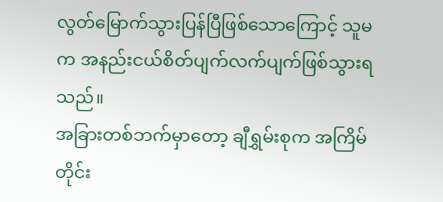လွတ်မြောက်သွားပြန်ပြီဖြစ်သောကြောင့် သူမက အနည်းငယ်စိတ်ပျက်လက်ပျက်ဖြစ်သွားရသည်။
အခြားတစ်ဘက်မှာတော့ ချီရွှမ်းစုက အကြိမ်တိုင်း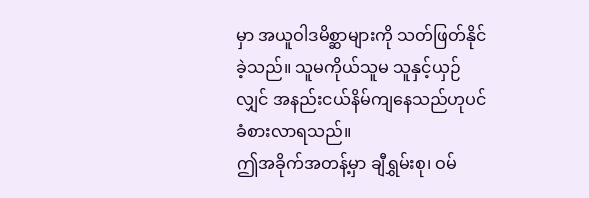မှာ အယူဝါဒမိစ္ဆာများကို သတ်ဖြတ်နိုင်ခဲ့သည်။ သူမကိုယ်သူမ သူနှင့်ယှဉ်လျှင် အနည်းငယ်နိမ်ကျနေသည်ဟုပင် ခံစားလာရသည်။
ဤအခိုက်အတန့်မှာ ချီရွှမ်းစု၊ ဝမ်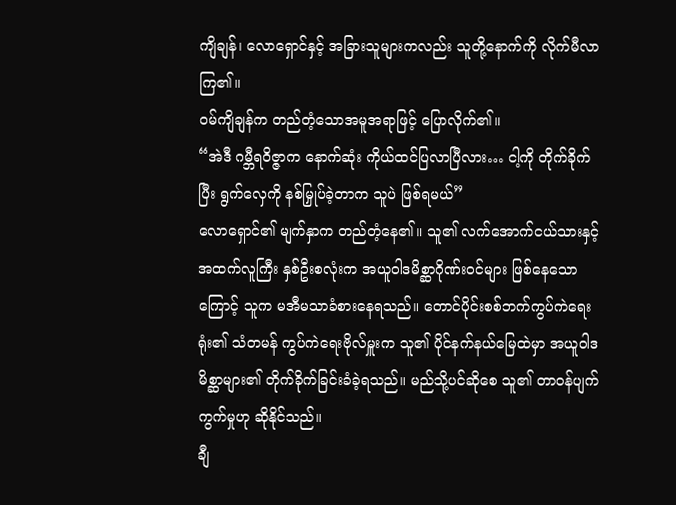ကျိချန်၊ လောရှောင်နှင့် အခြားသူများကလည်း သူတို့နောက်ကို လိုက်မီလာကြ၏။
ဝမ်ကျိချန်က တည်တံ့သောအမူအရာဖြင့် ပြောလိုက်၏။
“အဲဒီ ဂမ္ဘီရဝိဇ္ဇာက နောက်ဆုံး ကိုယ်ထင်ပြလာပြီလား… ငါ့ကို တိုက်ခိုက်ပြီး ရွက်လှေကို နစ်မြှုပ်ခဲ့တာက သူပဲ ဖြစ်ရမယ်”
လောရှောင်၏ မျက်နှာက တည်တံ့နေ၏။ သူ၏ လက်အောက်ငယ်သားနှင့် အထက်လူကြီး နှစ်ဦးစလုံးက အယူဝါဒမိစ္ဆာဂိုဏ်းဝင်များ ဖြစ်နေသောကြောင့် သူက မအီမသာခံစားနေရသည်။ တောင်ပိုင်းစစ်ဘက်ကွပ်ကဲရေးရုံး၏ သံတမန် ကွပ်ကဲရေးဗိုလ်မှူးက သူ၏ ပိုင်နက်နယ်မြေထဲမှာ အယူဝါဒမိစ္ဆာများ၏ တိုက်ခိုက်ခြင်းခံခဲ့ရသည်။ မည်သို့ပင်ဆိုစေ သူ၏ တာဝန်ပျက်ကွက်မှုဟု ဆိုနိုင်သည်။
ချီ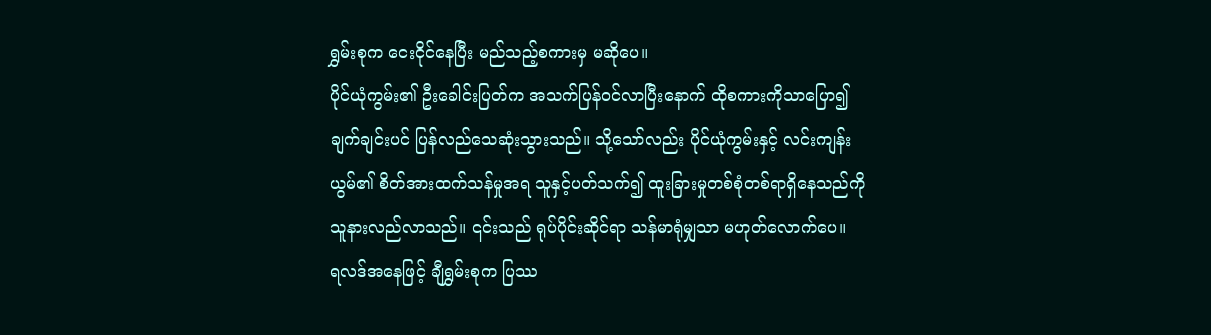ရွှမ်းစုက ငေးငိုင်နေပြီး မည်သည့်စကားမှ မဆိုပေ။
ပိုင်ယုံကွမ်း၏ ဦးခေါင်းပြတ်က အသက်ပြန်ဝင်လာပြီးနောက် ထိုစကားကိုသာပြော၍ ချက်ချင်းပင် ပြန်လည်သေဆုံးသွားသည်။ သို့သော်လည်း ပိုင်ယုံကွမ်းနှင့် လင်းကျန်းယွမ်၏ စိတ်အားထက်သန်မှုအရ သူနှင့်ပတ်သက်၍ ထူးခြားမှုတစ်စုံတစ်ရာရှိနေသည်ကို သူနားလည်လာသည်။ ၎င်းသည် ရုပ်ပိုင်းဆိုင်ရာ သန်မာရုံမျှသာ မဟုတ်လောက်ပေ။
ရလဒ်အနေဖြင့် ချီရွှမ်းစုက ပြဿ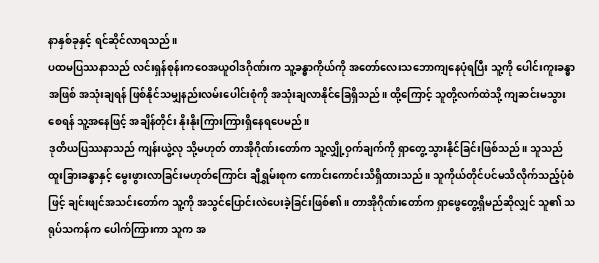နာနှစ်ခုနှင့် ရင်ဆိုင်လာရသည်။
ပထမပြဿနာသည် လင်းရှန်စုန်းကဝေအယူဝါဒဂိုဏ်းက သူ့ခန္ဓာကိုယ်ကို အတော်လေးသဘောကျနေပုံရပြီး သူ့ကို ပေါင်းကူးခန္ဓာအဖြစ် အသုံးချရန် ဖြစ်နိုင်သမျှနည်းလမ်းပေါင်းစုံကို အသုံးချလာနိုင်ခြေရှိသည်။ ထို့ကြောင့် သူတို့လက်ထဲသို့ ကျဆင်းမသွားစေရန် သူ့အနေဖြင့် အချိန်တိုင်း နိုးနိုးကြားကြားရှိနေရပေမည်။
ဒုတိယပြဿနာသည် ကျန်းယွဲ့လု သို့မဟုတ် တာအိုဂိုဏ်းတော်က သူ့လျှို့ဝှက်ချက်ကို ရှာတွေ့သွားနိုင်ခြင်းဖြစ်သည်။ သူသည် ထူးခြားခန္ဓာနှင့် မွေးဖွားလာခြင်းမဟုတ်ကြောင်း ချီရွှမ်းစုက ကောင်းကောင်းသိရှိထားသည်။ သူကိုယ်တိုင်ပင်မသိလိုက်သည့်ပုံစံဖြင့် ချင်းဖျင်အသင်းတော်က သူ့ကို အသွင်ပြောင်းလဲပေးခဲ့ခြင်းဖြစ်၏။ တာအိုဂိုဏ်းတော်က ရှာဖွေတွေ့ရှိမည်ဆိုလျှင် သူ၏ သရုပ်သကန်က ပေါက်ကြားကာ သူက အ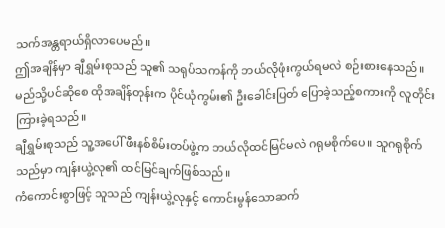သက်အန္တရာယ်ရှိလာပေမည်။
ဤအချိန်မှာ ချီရွှမ်းစုသည် သူ၏ သရုပ်သကန်ကို ဘယ်လိုဖုံးကွယ်ရမလဲ စဉ်းစားနေသည်။ မည်သို့ပင်ဆိုစေ ထိုအချိန်တုန်းက ပိုင်ယုံကွမ်း၏ ဦးခေါင်းပြတ် ပြောခဲ့သည့်စကားကို လူတိုင်းကြားခဲ့ရသည်။
ချီရွှမ်းစုသည် သူ့အပေါ် ဖီးနစ်စိမ်းတပ်ဖွဲ့က ဘယ်လိုထင်မြင်မလဲ ဂရုမစိုက်ပေ။ သူဂရုစိုက်သည်မှာ ကျန်းယွဲ့လု၏ ထင်မြင်ချက်ဖြစ်သည်။
ကံကောင်းစွာဖြင့် သူသည် ကျန်းယွဲ့လုနှင့် ကောင်းမွန်သောဆက်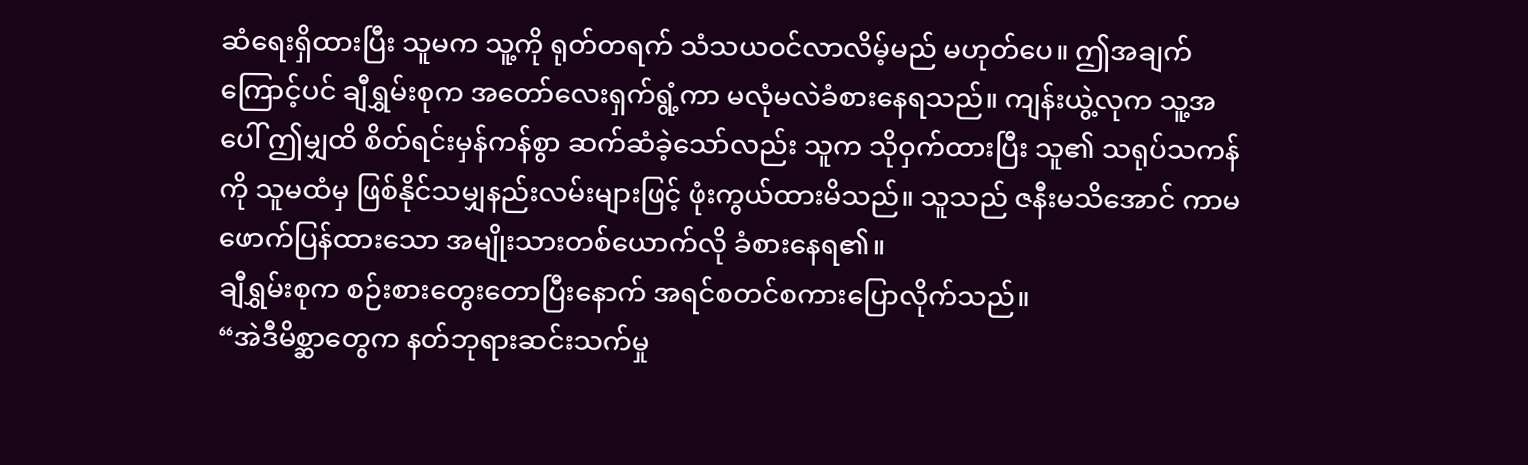ဆံရေးရှိထားပြီး သူမက သူ့ကို ရုတ်တရက် သံသယဝင်လာလိမ့်မည် မဟုတ်ပေ။ ဤအချက်ကြောင့်ပင် ချီရွှမ်းစုက အတော်လေးရှက်ရွံ့ကာ မလုံမလဲခံစားနေရသည်။ ကျန်းယွဲ့လုက သူ့အပေါ် ဤမျှထိ စိတ်ရင်းမှန်ကန်စွာ ဆက်ဆံခဲ့သော်လည်း သူက သိုဝှက်ထားပြီး သူ၏ သရုပ်သကန်ကို သူမထံမှ ဖြစ်နိုင်သမျှနည်းလမ်းများဖြင့် ဖုံးကွယ်ထားမိသည်။ သူသည် ဇနီးမသိအောင် ကာမဖောက်ပြန်ထားသော အမျိုးသားတစ်ယောက်လို ခံစားနေရ၏။
ချီရွှမ်းစုက စဉ်းစားတွေးတောပြီးနောက် အရင်စတင်စကားပြောလိုက်သည်။
“အဲဒီမိစ္ဆာတွေက နတ်ဘုရားဆင်းသက်မှု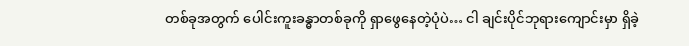တစ်ခုအတွက် ပေါင်းကူးခန္ဓာတစ်ခုကို ရှာဖွေနေတဲ့ပုံပဲ… ငါ ချင်းပိုင်ဘုရားကျောင်းမှာ ရှိခဲ့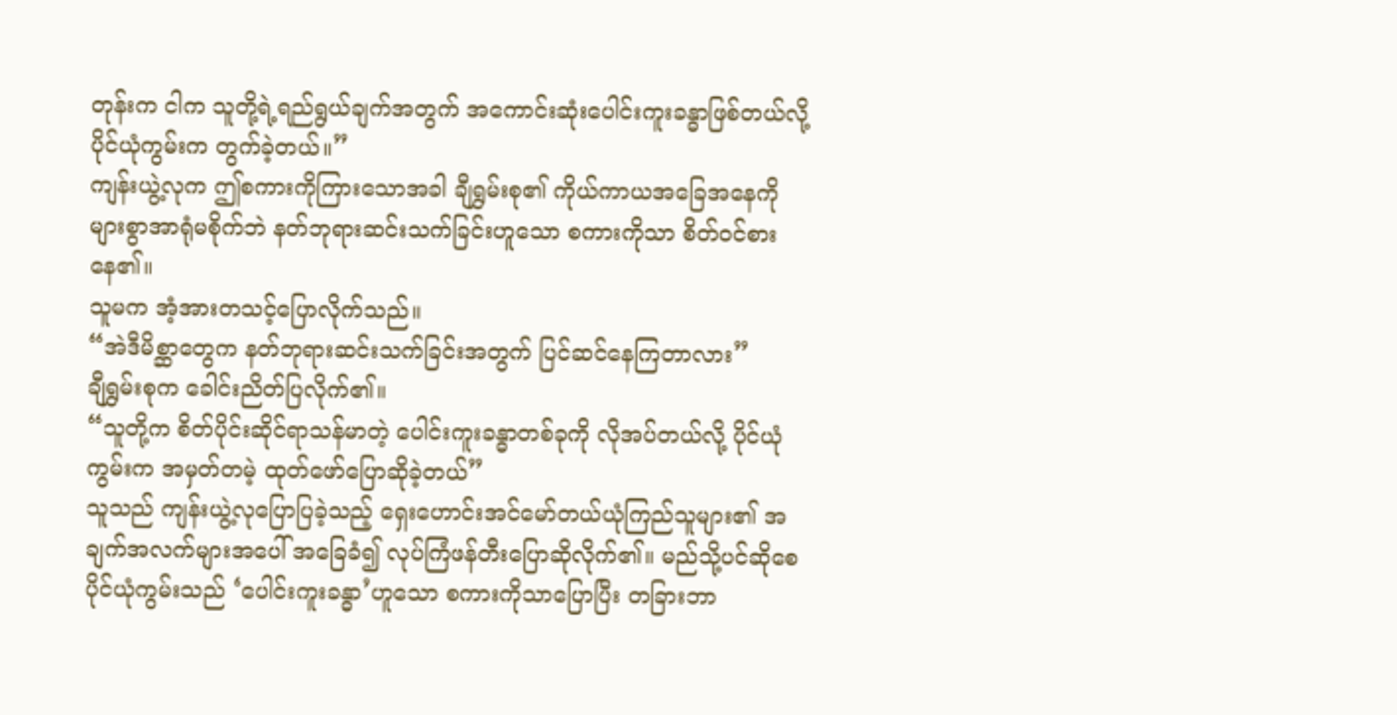တုန်းက ငါက သူတို့ရဲ့ရည်ရွယ်ချက်အတွက် အကောင်းဆုံးပေါင်းကူးခန္ဓာဖြစ်တယ်လို့ ပိုင်ယုံကွမ်းက တွက်ခဲ့တယ်။”
ကျန်းယွဲ့လုက ဤစကားကိုကြားသောအခါ ချီရွှမ်းစု၏ ကိုယ်ကာယအခြေအနေကို များစွာအာရုံမစိုက်ဘဲ နတ်ဘုရားဆင်းသက်ခြင်းဟူသော စကားကိုသာ စိတ်ဝင်စားနေ၏။
သူမက အံ့အားတသင့်ပြောလိုက်သည်။
“အဲဒီမိစ္ဆာတွေက နတ်ဘုရားဆင်းသက်ခြင်းအတွက် ပြင်ဆင်နေကြတာလား”
ချီရွှမ်းစုက ခေါင်းညိတ်ပြလိုက်၏။
“သူတို့က စိတ်ပိုင်းဆိုင်ရာသန်မာတဲ့ ပေါင်းကူးခန္ဓာတစ်ခုကို လိုအပ်တယ်လို့ ပိုင်ယုံကွမ်းက အမှတ်တမဲ့ ထုတ်ဖော်ပြောဆိုခဲ့တယ်”
သူသည် ကျန်းယွဲ့လုပြောပြခဲ့သည့် ရှေးဟောင်းအင်မော်တယ်ယုံကြည်သူများ၏ အချက်အလက်များအပေါ် အခြေခံ၍ လုပ်ကြံဖန်တီးပြောဆိုလိုက်၏။ မည်သို့ပင်ဆိုစေ ပိုင်ယုံကွမ်းသည် ‘ပေါင်းကူးခန္ဓာ’ဟူသော စကားကိုသာပြောပြီး တခြားဘာ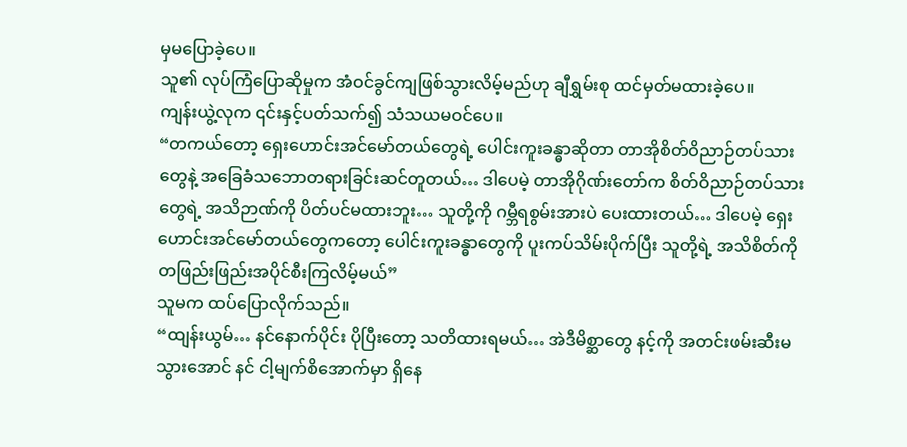မှမပြောခဲ့ပေ။
သူ၏ လုပ်ကြံပြောဆိုမှုက အံဝင်ခွင်ကျဖြစ်သွားလိမ့်မည်ဟု ချီရွှမ်းစု ထင်မှတ်မထားခဲ့ပေ။
ကျန်းယွဲ့လုက ၎င်းနှင့်ပတ်သက်၍ သံသယမဝင်ပေ။
“တကယ်တော့ ရှေးဟောင်းအင်မော်တယ်တွေရဲ့ ပေါင်းကူးခန္ဓာဆိုတာ တာအိုစိတ်ဝိညာဉ်တပ်သားတွေနဲ့ အခြေခံသဘောတရားခြင်းဆင်တူတယ်… ဒါပေမဲ့ တာအိုဂိုဏ်းတော်က စိတ်ဝိညာဉ်တပ်သားတွေရဲ့ အသိဉာဏ်ကို ပိတ်ပင်မထားဘူး… သူတို့ကို ဂမ္ဘီရစွမ်းအားပဲ ပေးထားတယ်… ဒါပေမဲ့ ရှေးဟောင်းအင်မော်တယ်တွေကတော့ ပေါင်းကူးခန္ဓာတွေကို ပူးကပ်သိမ်းပိုက်ပြီး သူတို့ရဲ့ အသိစိတ်ကို တဖြည်းဖြည်းအပိုင်စီးကြလိမ့်မယ်”
သူမက ထပ်ပြောလိုက်သည်။
“ထျန်းယွမ်… နင်နောက်ပိုင်း ပိုပြီးတော့ သတိထားရမယ်… အဲဒီမိစ္ဆာတွေ နင့်ကို အတင်းဖမ်းဆီးမသွားအောင် နင် ငါ့မျက်စိအောက်မှာ ရှိနေ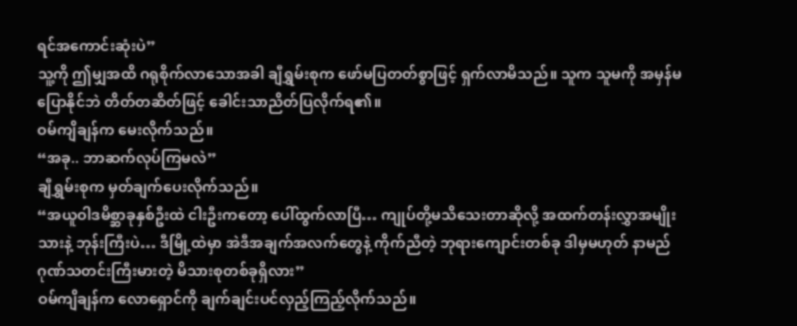ရင်အကောင်းဆုံးပဲ”
သူ့ကို ဤမျှအထိ ဂရုစိုက်လာသောအခါ ချီရွှမ်းစုက ဖော်မပြတတ်စွာဖြင့် ရှက်လာမိသည်။ သူက သူမကို အမှန်မပြောနိုင်ဘဲ တိတ်တဆိတ်ဖြင့် ခေါင်းသာညိတ်ပြလိုက်ရ၏။
ဝမ်ကျိချန်က မေးလိုက်သည်။
“အခု.. ဘာဆက်လုပ်ကြမလဲ”
ချီရွှမ်းစုက မှတ်ချက်ပေးလိုက်သည်။
“အယူဝါဒမိစ္ဆာခုနှစ်ဦးထဲ ငါးဦးကတော့ ပေါ်ထွက်လာပြီ… ကျုပ်တို့မသိသေးတာဆိုလို့ အထက်တန်းလွှာအမျိုးသားနဲ့ ဘုန်းကြီးပဲ… ဒီမြို့ထဲမှာ အဲဒီအချက်အလက်တွေနဲ့ ကိုက်ညီတဲ့ ဘုရားကျောင်းတစ်ခု ဒါမှမဟုတ် နာမည်ဂုဏ်သတင်းကြီးမားတဲ့ မိသားစုတစ်ခုရှိလား”
ဝမ်ကျိချန်က လောရှောင်ကို ချက်ချင်းပင်လှည့်ကြည့်လိုက်သည်။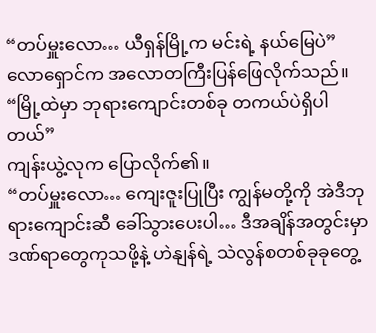“တပ်မှူးလော… ယီရှန်မြို့က မင်းရဲ့ နယ်မြေပဲ”
လောရှောင်က အလောတကြီးပြန်ဖြေလိုက်သည်။
“မြို့ထဲမှာ ဘုရားကျောင်းတစ်ခု တကယ်ပဲရှိပါတယ်”
ကျန်းယွဲ့လုက ပြောလိုက်၏။
“တပ်မှူးလော… ကျေးဇူးပြုပြီး ကျွန်မတို့ကို အဲဒီဘုရားကျောင်းဆီ ခေါ်သွားပေးပါ… ဒီအချိန်အတွင်းမှာ ဒဏ်ရာတွေကုသဖို့နဲ့ ဟဲနျန်ရဲ့ သဲလွန်စတစ်ခုခုတွေ့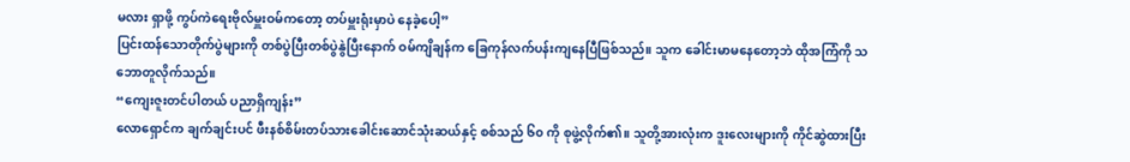မလား ရှာဖို့ ကွပ်ကဲရေးဗိုလ်မှူးဝမ်ကတော့ တပ်မှူးရုံးမှာပဲ နေခဲ့ပေါ့”
ပြင်းထန်သောတိုက်ပွဲများကို တစ်ပွဲပြီးတစ်ပွဲနွဲပြီးနောက် ဝမ်ကျိချန်က ခြေကုန်လက်ပန်းကျနေပြီဖြစ်သည်။ သူက ခေါင်းမာမနေတော့ဘဲ ထိုအကြံကို သဘောတူလိုက်သည်။
“ကျေးဇူးတင်ပါတယ် ပညာရှိကျန်း”
လောရှောင်က ချက်ချင်းပင် ဖီးနစ်စိမ်းတပ်သားခေါင်းဆောင်သုံးဆယ်နှင့် စစ်သည် ၆၀ ကို စုဖွဲ့လိုက်၏။ သူတို့အားလုံးက ဒူးလေးများကို ကိုင်ဆွဲထားပြီး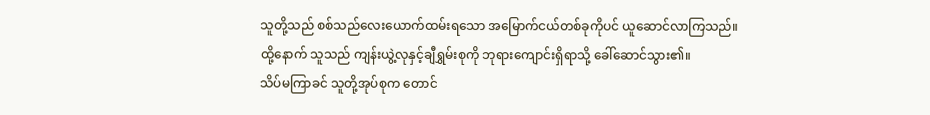သူတို့သည် စစ်သည်လေးယောက်ထမ်းရသော အမြောက်ငယ်တစ်ခုကိုပင် ယူဆောင်လာကြသည်။ ထို့နောက် သူသည် ကျန်းယွဲ့လုနှင့်ချီရွှမ်းစုကို ဘုရားကျောင်းရှိရာသို့ ခေါ်ဆောင်သွား၏။
သိပ်မကြာခင် သူတို့အုပ်စုက တောင်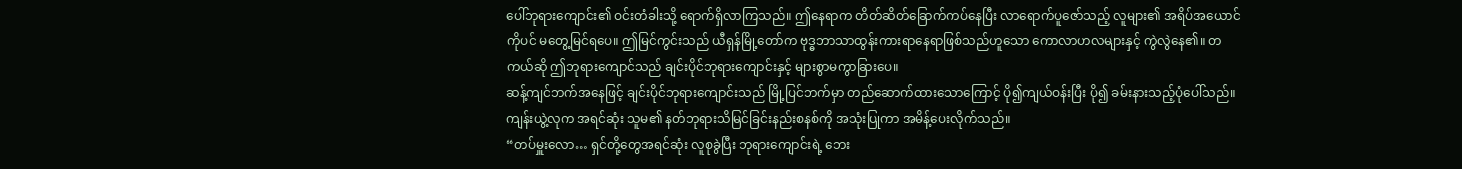ပေါ်ဘုရားကျောင်း၏ ဝင်းတံခါးသို့ ရောက်ရှိလာကြသည်။ ဤနေရာက တိတ်ဆိတ်ခြောက်ကပ်နေပြီး လာရောက်ပူဇော်သည့် လူများ၏ အရိပ်အယောင်ကိုပင် မတွေ့မြင်ရပေ။ ဤမြင်ကွင်းသည် ယီရှန်မြို့တော်က ဗုဒ္ဓဘာသာထွန်းကားရာနေရာဖြစ်သည်ဟူသော ကောလာဟလများနှင့် ကွဲလွဲနေ၏။ တကယ်ဆို ဤဘုရားကျောင်သည် ချင်းပိုင်ဘုရားကျောင်းနှင့် များစွာမကွာခြားပေ။
ဆန့်ကျင်ဘက်အနေဖြင့် ချင်းပိုင်ဘုရားကျောင်းသည် မြို့ပြင်ဘက်မှာ တည်ဆောက်ထားသောကြောင့် ပို၍ကျယ်ဝန်းပြီး ပို၍ ခမ်းနားသည့်ပုံပေါ်သည်။
ကျန်းယွဲ့လုက အရင်ဆုံး သူမ၏ နတ်ဘုရားသိမြင်ခြင်းနည်းစနစ်ကို အသုံးပြုကာ အမိန့်ပေးလိုက်သည်။
“တပ်မှူးလော… ရှင်တို့တွေအရင်ဆုံး လူစုခွဲပြီး ဘုရားကျောင်းရဲ့ ဘေး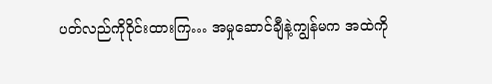ပတ်လည်ကိုဝိုင်းထားကြ… အမှုဆောင်ချီနဲ့ကျွန်မက အထဲကို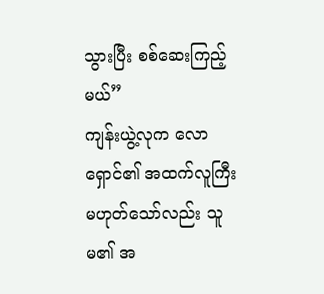သွားပြီး စစ်ဆေးကြည့်မယ်”
ကျန်းယွဲ့လုက လောရှောင်၏ အထက်လူကြီး မဟုတ်သော်လည်း သူမ၏ အ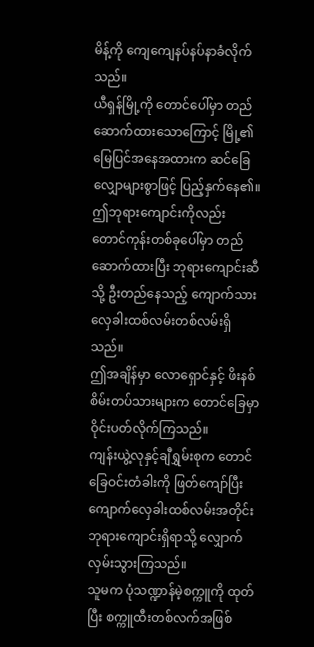မိန့်ကို ကျေကျေနပ်နပ်နာခံလိုက်သည်။
ယီရှန်မြို့ကို တောင်ပေါ်မှာ တည်ဆောက်ထားသောကြောင့် မြို့၏ မြေပြင်အနေအထားက ဆင်ခြေလျှောများစွာဖြင့် ပြည့်နှက်နေ၏။ ဤဘုရားကျောင်းကိုလည်း တောင်ကုန်းတစ်ခုပေါ်မှာ တည်ဆောက်ထားပြီး ဘုရားကျောင်းဆီသို့ ဦးတည်နေသည့် ကျောက်သားလှေခါးထစ်လမ်းတစ်လမ်းရှိသည်။
ဤအချိန်မှာ လောရှောင်နှင့် ဖိးနစ်စိမ်းတပ်သားများက တောင်ခြေမှာ ဝိုင်းပတ်လိုက်ကြသည်။
ကျန်းယွဲ့လုနှင့်ချီရွှမ်းစုက တောင်ခြေဝင်းတံခါးကို ဖြတ်ကျော်ပြီး ကျောက်လှေခါးထစ်လမ်းအတိုင်း ဘုရားကျောင်းရှိရာသို့ လျှောက်လှမ်းသွားကြသည်။
သူမက ပုံသဏ္ဍာန်မဲ့စက္ကူကို ထုတ်ပြီး စက္ကူထီးတစ်လက်အဖြစ်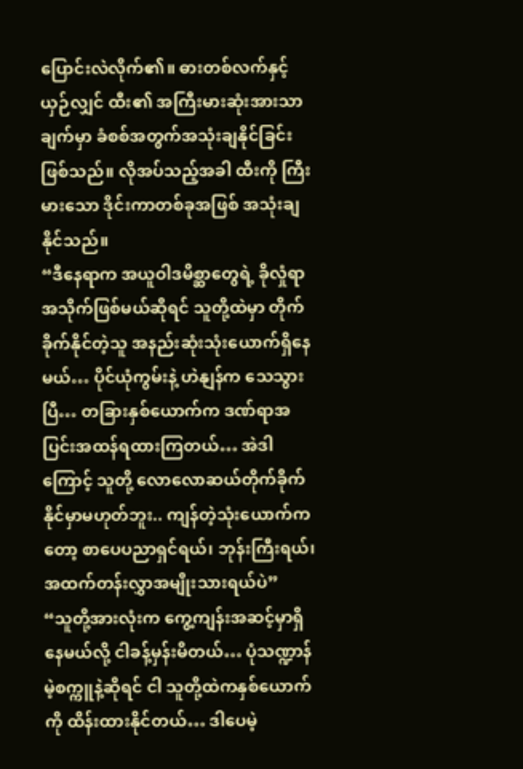ပြောင်းလဲလိုက်၏။ ဓားတစ်လက်နှင့်ယှဉ်လျှင် ထီး၏ အကြီးမားဆုံးအားသာချက်မှာ ခံစစ်အတွက်အသုံးချနိုင်ခြင်းဖြစ်သည်။ လိုအပ်သည့်အခါ ထီးကို ကြီးမားသော ဒိုင်းကာတစ်ခုအဖြစ် အသုံးချနိုင်သည်။
“ဒီနေရာက အယူဝါဒမိစ္ဆာတွေရဲ့ ခိုလှုံရာအသိုက်ဖြစ်မယ်ဆိုရင် သူတို့ထဲမှာ တိုက်ခိုက်နိုင်တဲ့သူ အနည်းဆုံးသုံးယောက်ရှိနေမယ်… ပိုင်ယုံကွမ်းနဲ့ ဟဲနျန်က သေသွားပြီ… တခြားနှစ်ယောက်က ဒဏ်ရာအပြင်းအထန်ရထားကြတယ်… အဲဒါကြောင့် သူတို့ လောလောဆယ်တိုက်ခိုက်နိုင်မှာမဟုတ်ဘူး.. ကျန်တဲ့သုံးယောက်ကတော့ စာပေပညာရှင်ရယ်၊ ဘုန်းကြီးရယ်၊ အထက်တန်းလွှာအမျိုးသားရယ်ပဲ”
“သူတို့အားလုံးက ကွေ့ကျန်းအဆင့်မှာရှိနေမယ်လို့ ငါခန့်မှန်းမိတယ်… ပုံသဏ္ဍာန်မဲ့စက္ကူနဲ့ဆိုရင် ငါ သူတို့ထဲကနှစ်ယောက်ကို ထိန်းထားနိုင်တယ်… ဒါပေမဲ့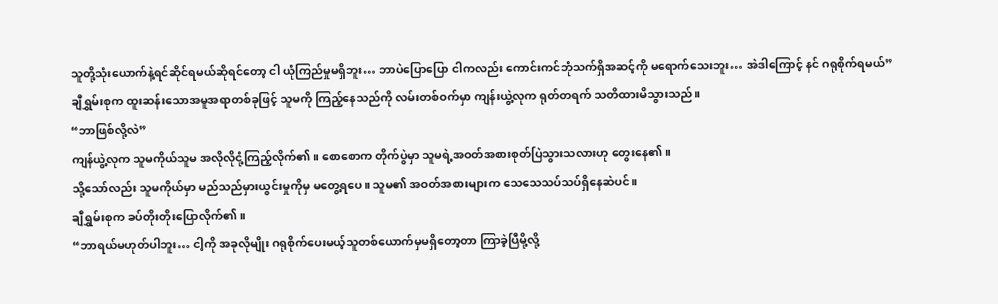သူတို့သုံးယောက်နဲ့ရင်ဆိုင်ရမယ်ဆိုရင်တော့ ငါ ယုံကြည်မှုမရှိဘူး… ဘာပဲပြောပြော ငါကလည်း ကောင်းကင်ဘုံသက်ရှိအဆင့်ကို မရောက်သေးဘူး… အဲဒါကြောင့် နင် ဂရုစိုက်ရမယ်”
ချီရွှမ်းစုက ထူးဆန်းသောအမူအရာတစ်ခုဖြင့် သူမကို ကြည့်နေသည်ကို လမ်းတစ်ဝက်မှာ ကျန်းယွဲ့လုက ရုတ်တရက် သတိထားမိသွားသည်။
“ဘာဖြစ်လို့လဲ”
ကျန်ယွဲ့လုက သူမကိုယ်သူမ အလိုလိုငုံ့ကြည့်လိုက်၏။ စောစောက တိုက်ပွဲမှာ သူမရဲ့အဝတ်အစားစုတ်ပြဲသွားသလားဟု တွေးနေ၏။
သို့သော်လည်း သူမကိုယ်မှာ မည်သည်မှားယွင်းမှုကိုမှ မတွေ့ရပေ။ သူမ၏ အဝတ်အစားများက သေသေသပ်သပ်ရှိနေဆဲပင်။
ချီရွှမ်းစုက ခပ်တိုးတိုးပြောလိုက်၏။
“ဘာရယ်မဟုတ်ပါဘူး… ငါ့ကို အခုလိုမျိုး ဂရုစိုက်ပေးမယ့်သူတစ်ယောက်မှမရှိတော့တာ ကြာခဲ့ပြီမို့လို့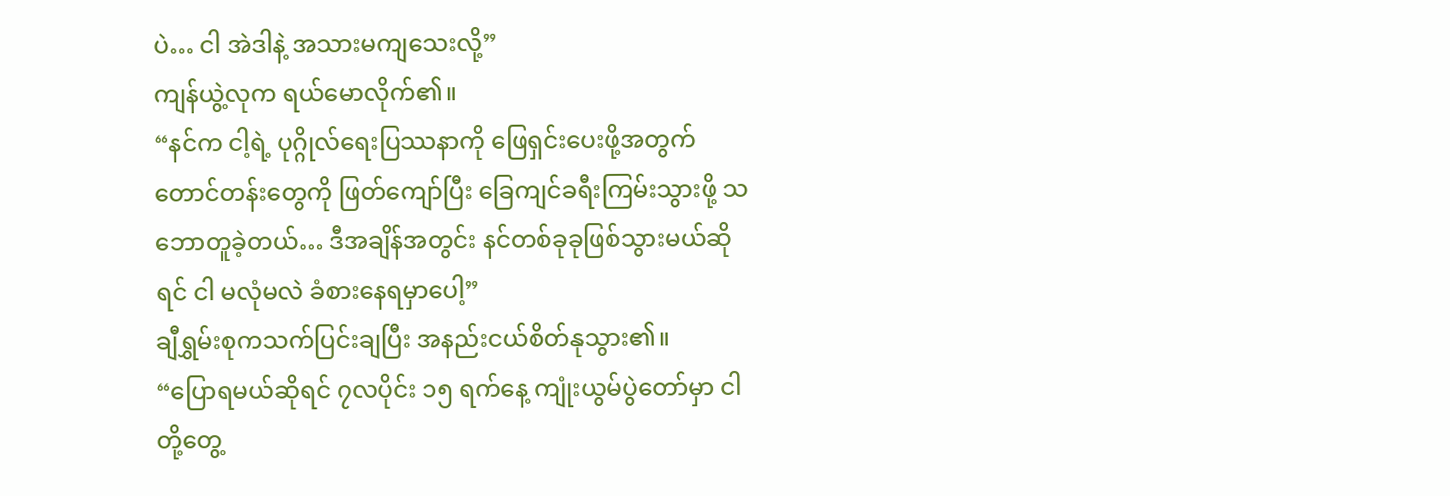ပဲ… ငါ အဲဒါနဲ့ အသားမကျသေးလို့”
ကျန်ယွဲ့လုက ရယ်မောလိုက်၏။
“နင်က ငါ့ရဲ့ ပုဂ္ဂိုလ်ရေးပြဿနာကို ဖြေရှင်းပေးဖို့အတွက် တောင်တန်းတွေကို ဖြတ်ကျော်ပြီး ခြေကျင်ခရီးကြမ်းသွားဖို့ သဘောတူခဲ့တယ်… ဒီအချိန်အတွင်း နင်တစ်ခုခုဖြစ်သွားမယ်ဆိုရင် ငါ မလုံမလဲ ခံစားနေရမှာပေါ့”
ချီရွှမ်းစုကသက်ပြင်းချပြီး အနည်းငယ်စိတ်နုသွား၏။
“ပြောရမယ်ဆိုရင် ၇လပိုင်း ၁၅ ရက်နေ့ ကျုံးယွမ်ပွဲတော်မှာ ငါတို့တွေ့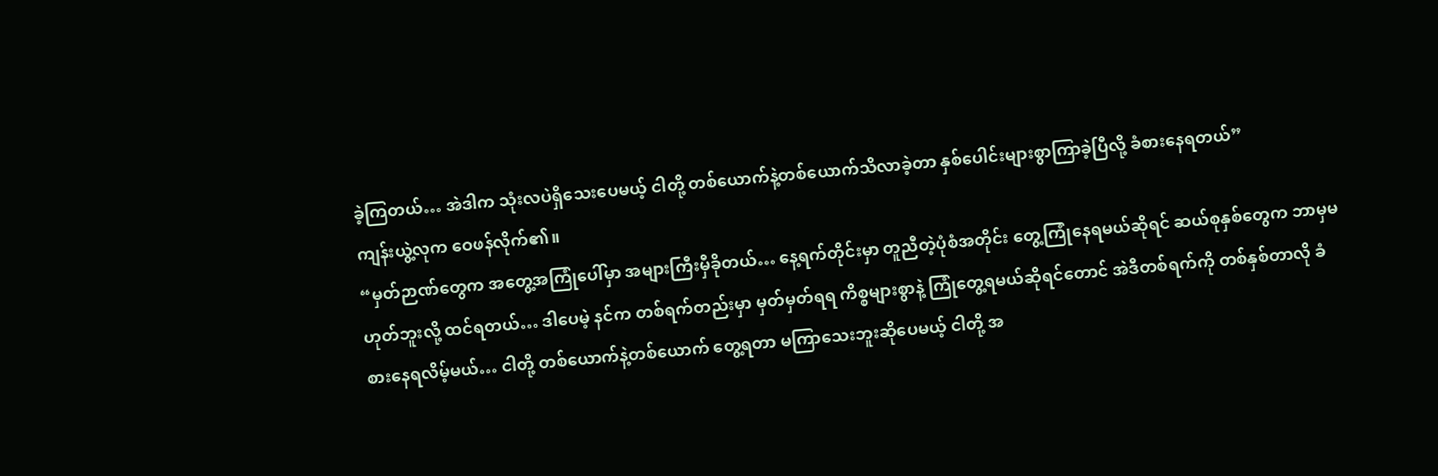ခဲ့ကြတယ်… အဲဒါက သုံးလပဲရှိသေးပေမယ့် ငါတို့ တစ်ယောက်နဲ့တစ်ယောက်သိလာခဲ့တာ နှစ်ပေါင်းများစွာကြာခဲ့ပြီလို့ ခံစားနေရတယ်”
ကျန်းယွဲ့လုက ဝေဖန်လိုက်၏။
“မှတ်ဉာဏ်တွေက အတွေ့အကြုံပေါ်မှာ အများကြီးမှီခိုတယ်… နေ့ရက်တိုင်းမှာ တူညီတဲ့ပုံစံအတိုင်း တွေ့ကြုံနေရမယ်ဆိုရင် ဆယ်စုနှစ်တွေက ဘာမှမဟုတ်ဘူးလို့ ထင်ရတယ်… ဒါပေမဲ့ နင်က တစ်ရက်တည်းမှာ မှတ်မှတ်ရရ ကိစ္စများစွာနဲ့ ကြုံတွေ့ရမယ်ဆိုရင်တောင် အဲဒီတစ်ရက်ကို တစ်နှစ်တာလို ခံစားနေရလိမ့်မယ်… ငါတို့ တစ်ယောက်နဲ့တစ်ယောက် တွေ့ရတာ မကြာသေးဘူးဆိုပေမယ့် ငါတို့ အ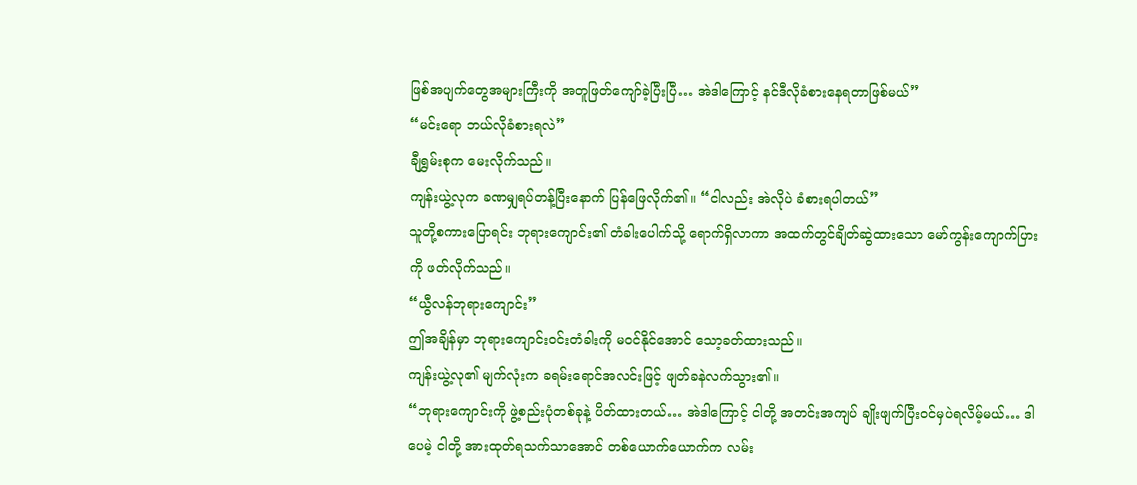ဖြစ်အပျက်တွေအများကြီးကို အတူဖြတ်ကျော်ခဲ့ပြီးပြီ… အဲဒါကြောင့် နင်ဒီလိုခံစားနေရတာဖြစ်မယ်”
“မင်းရော ဘယ်လိုခံစားရလဲ”
ချီရွှမ်းစုက မေးလိုက်သည်။
ကျန်းယွဲ့လုက ခဏမျှရပ်တန့်ပြီးနောက် ပြန်ဖြေလိုက်၏။ “ငါလည်း အဲလိုပဲ ခံစားရပါတယ်”
သူတို့စကားပြောရင်း ဘုရားကျောင်း၏ တံခါးပေါက်သို့ ရောက်ရှိလာကာ အထက်တွင်ချိတ်ဆွဲထားသော မော်ကွန်းကျောက်ပြားကို ဖတ်လိုက်သည်။
“ယွီလန်ဘုရားကျောင်း”
ဤအချိန်မှာ ဘုရားကျောင်းဝင်းတံခါးကို မဝင်နိုင်အောင် သော့ခတ်ထားသည်။
ကျန်းယွဲ့လု၏ မျက်လုံးက ခရမ်းရောင်အလင်းဖြင့် ဖျတ်ခနဲလက်သွား၏။
“ဘုရားကျောင်းကို ဖွဲ့စည်းပုံတစ်ခုနဲ့ ပိတ်ထားတယ်… အဲဒါကြောင့် ငါတို့ အတင်းအကျပ် ချိုးဖျက်ပြီးဝင်မှပဲရလိမ့်မယ်… ဒါပေမဲ့ ငါတို့ အားထုတ်ရသက်သာအောင် တစ်ယောက်ယောက်က လမ်း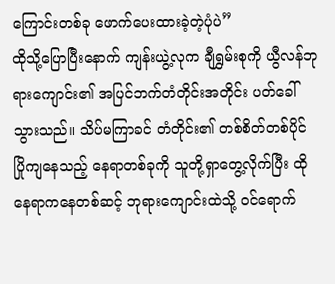ကြောင်းတစ်ခု ဖောက်ပေးထားခဲ့တဲ့ပုံပဲ”
ထိုသို့ပြောပြီးနောက် ကျန်းယွဲ့လုက ချီရွှမ်းစုကို ယွီလန်ဘုရားကျောင်း၏ အပြင်ဘက်တံတိုင်းအတိုင်း ပတ်ခေါ်သွားသည်။ သိပ်မကြာခင် တံတိုင်း၏ တစ်စိတ်တစ်ပိုင် ပြိုကျနေသည့် နေရာတစ်ခုကို သူတို့ရှာတွေ့လိုက်ပြီး ထိုနေရာကနေတစ်ဆင့် ဘုရားကျောင်းထဲသို့ ဝင်ရောက်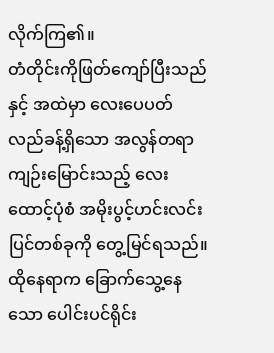လိုက်ကြ၏။
တံတိုင်းကိုဖြတ်ကျော်ပြီးသည်နှင့် အထဲမှာ လေးပေပတ်လည်ခန့်ရှိသော အလွန်တရာကျဉ်းမြောင်းသည့် လေးထောင့်ပုံစံ အမိုးပွင့်ဟင်းလင်းပြင်တစ်ခုကို တွေ့မြင်ရသည်။ ထိုနေရာက ခြောက်သွေ့နေသော ပေါင်းပင်ရိုင်း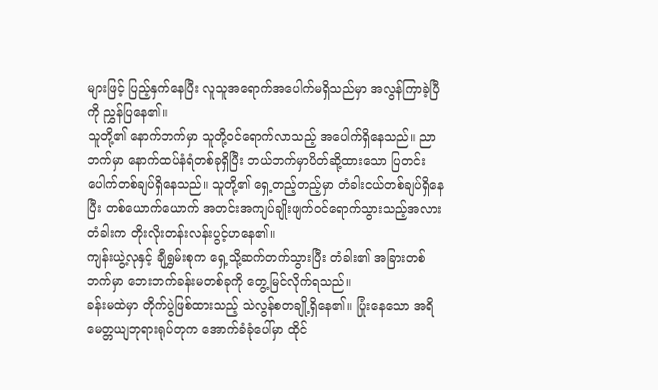များဖြင့် ပြည့်နှက်နေပြီး လူသူအရောက်အပေါက်မရှိသည်မှာ အလွန်ကြာခဲ့ပြီကို ညွှန်ပြနေ၏။
သူတို့၏ နောက်ဘက်မှာ သူတို့ဝင်ရောက်လာသည့် အပေါက်ရှိနေသည်။ ညာဘက်မှာ နောက်ထပ်နံရံတစ်ခုရှိပြီး ဘယ်ဘက်မှာပိတ်ဆို့ထားသော ပြတင်းပေါက်တစ်ချပ်ရှိနေသည်။ သူတို့၏ ရှေ့တည့်တည့်မှာ တံခါးငယ်တစ်ချပ်ရှိနေပြီး တစ်ယောက်ယောက် အတင်းအကျပ်ချိုးဖျက်ဝင်ရောက်သွားသည့်အလား တံခါးက တိုးလိုးတန်းလန်းပွင့်ဟနေ၏။
ကျန်းယွဲ့လုနှင့် ချီရွှမ်းစုက ရှေ့သို့ဆက်တက်သွားပြီး တံခါး၏ အခြားတစ်ဘက်မှာ ဘေးဘက်ခန်းမတစ်ခုကို တွေ့မြင်လိုက်ရသည်။
ခန်းမထဲမှာ တိုက်ပွဲဖြစ်ထားသည့် သဲလွန်စတချို့ရှိနေ၏။ ပြုံးနေသော အရိမေတ္တယျဘုရားရုပ်တုက အောက်ခံခုံပေါ်မှာ ထိုင်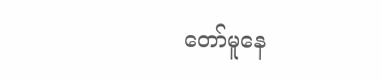တော်မူနေ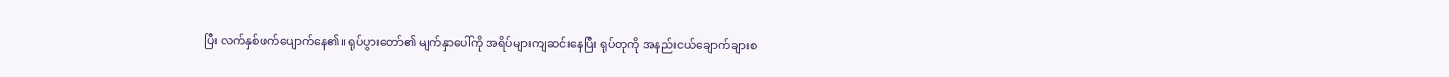ပြီး လက်နှစ်ဖက်ပျောက်နေ၏။ ရုပ်ပွားတော်၏ မျက်နှာပေါ်ကို အရိပ်များကျဆင်းနေပြီး ရုပ်တုကို အနည်းငယ်ချောက်ချားစ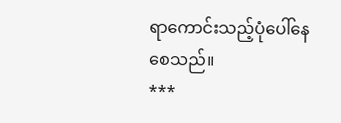ရာကောင်းသည့်ပုံပေါ်နေစေသည်။
***